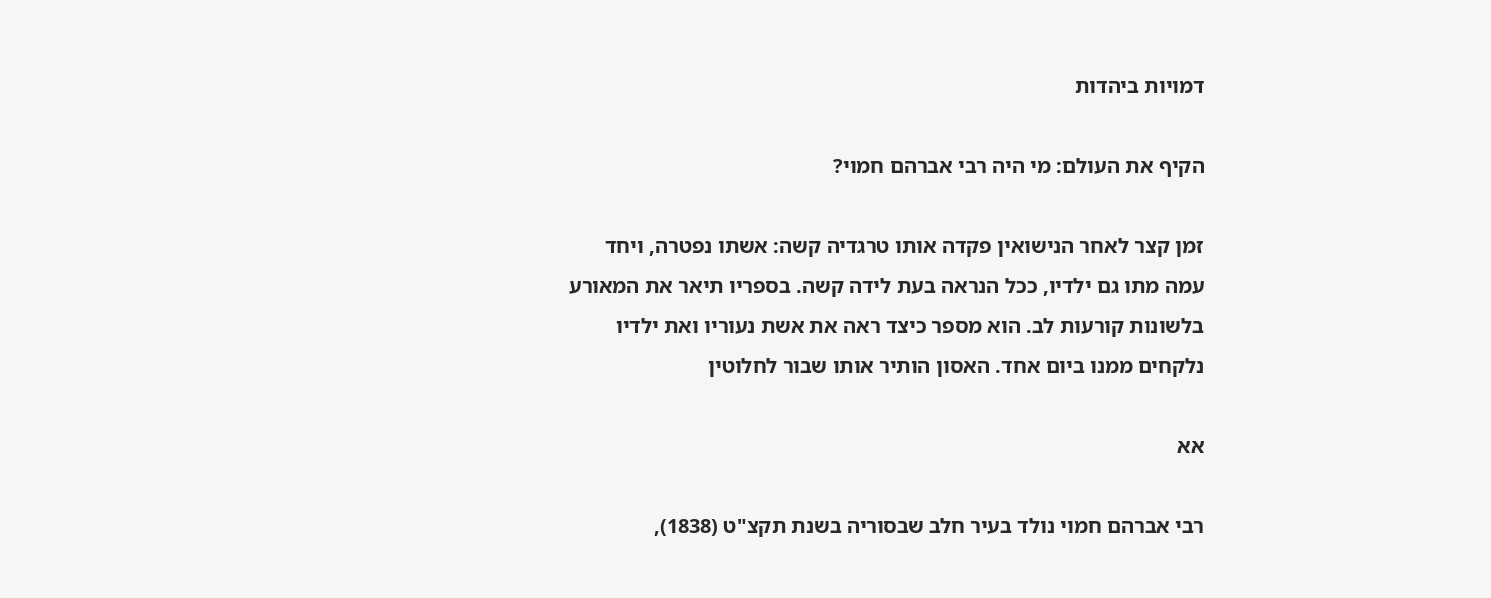דמויות ביהדות

הקיף את העולם: מי היה רבי אברהם חמוי?

זמן קצר לאחר הנישואין פקדה אותו טרגדיה קשה: אשתו נפטרה, ויחד עמה מתו גם ילדיו, ככל הנראה בעת לידה קשה. בספריו תיאר את המאורע בלשונות קורעות לב. הוא מספר כיצד ראה את אשת נעוריו ואת ילדיו נלקחים ממנו ביום אחד. האסון הותיר אותו שבור לחלוטין

אא

רבי אברהם חמוי נולד בעיר חלב שבסוריה בשנת תקצ"ט (1838),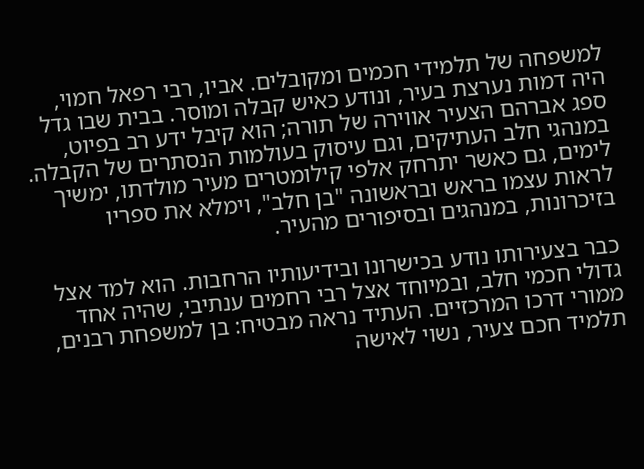למשפחה של תלמידי חכמים ומקובלים. אביו, רבי רפאל חמוי, היה דמות נערצת בעיר, ונודע כאיש קבלה ומוסר. בבית שבו גדל ספג אברהם הצעיר אווירה של תורה; הוא קיבל ידע רב בפיוט, במנהגי חלב העתיקים, וגם עיסוק בעולמות הנסתרים של הקבלה. לימים, גם כאשר יתרחק אלפי קילומטרים מעיר מולדתו, ימשיך לראות עצמו בראש ובראשונה "בן חלב", וימלא את ספריו בזיכרונות, במנהגים ובסיפורים מהעיר.

כבר בצעירותו נודע בכישרונו ובידיעותיו הרחבות. הוא למד אצל גדולי חכמי חלב, ובמיוחד אצל רבי רחמים ענתיבי, שהיה אחד ממורי דרכו המרכזיים. העתיד נראה מבטיח: בן למשפחת רבנים, תלמיד חכם צעיר, נשוי לאישה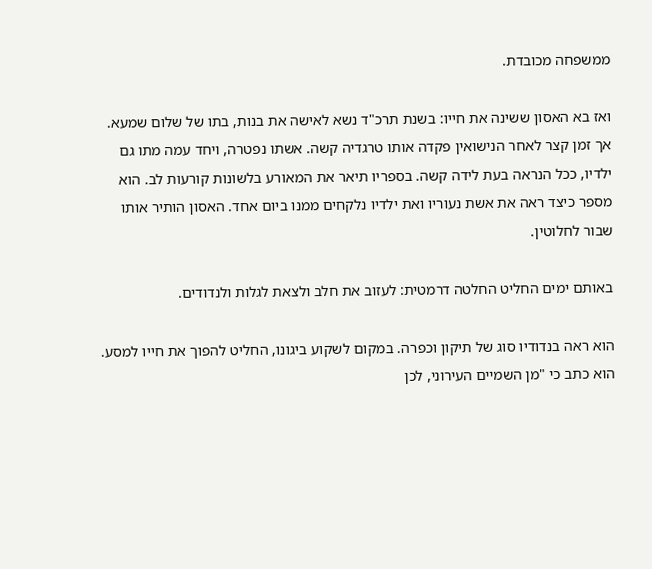ממשפחה מכובדת.

ואז בא האסון ששינה את חייו: בשנת תרכ"ד נשא לאישה את בנות, בתו של שלום שמעא. אך זמן קצר לאחר הנישואין פקדה אותו טרגדיה קשה. אשתו נפטרה, ויחד עמה מתו גם ילדיו, ככל הנראה בעת לידה קשה. בספריו תיאר את המאורע בלשונות קורעות לב. הוא מספר כיצד ראה את אשת נעוריו ואת ילדיו נלקחים ממנו ביום אחד. האסון הותיר אותו שבור לחלוטין.

באותם ימים החליט החלטה דרמטית: לעזוב את חלב ולצאת לגלות ולנדודים.

הוא ראה בנדודיו סוג של תיקון וכפרה. במקום לשקוע ביגונו, החליט להפוך את חייו למסע. הוא כתב כי "מן השמיים העירוני, לכן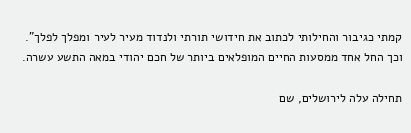קמתי כגיבור והחילותי לכתוב את חידושי תורתי ולנדוד מעיר לעיר ומפלך לפלך". וכך החל אחד ממסעות החיים המופלאים ביותר של חכם יהודי במאה התשע עשרה.

תחילה עלה לירושלים, שם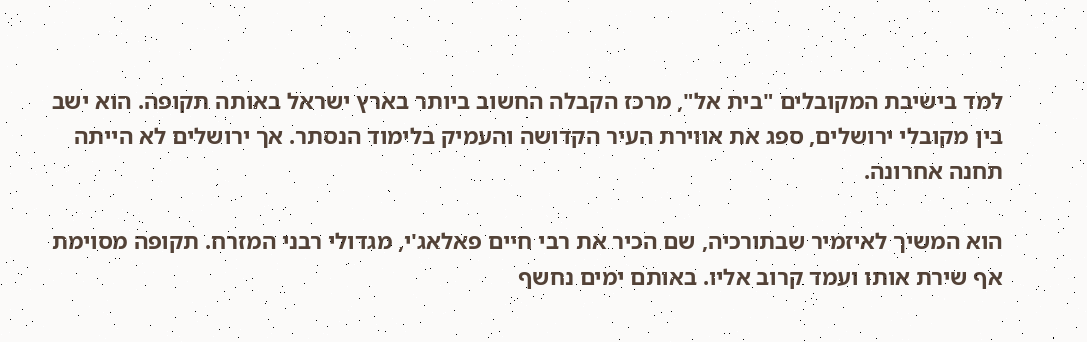למד בישיבת המקובלים "בית אל", מרכז הקבלה החשוב ביותר בארץ ישראל באותה תקופה. הוא ישב בין מקובלי ירושלים, ספג את אווירת העיר הקדושה והעמיק בלימוד הנסתר. אך ירושלים לא הייתה תחנה אחרונה.

הוא המשיך לאיזמיר שבתורכיה, שם הכיר את רבי חיים פאלאג'י, מגדולי רבני המזרח. תקופה מסוימת אף שירת אותו ועמד קרוב אליו. באותם ימים נחשף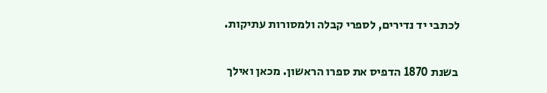לכתבי יד נדירים, לספרי קבלה ולמסורות עתיקות.

בשנת 1870 הדפיס את ספרו הראשון. מכאן ואילך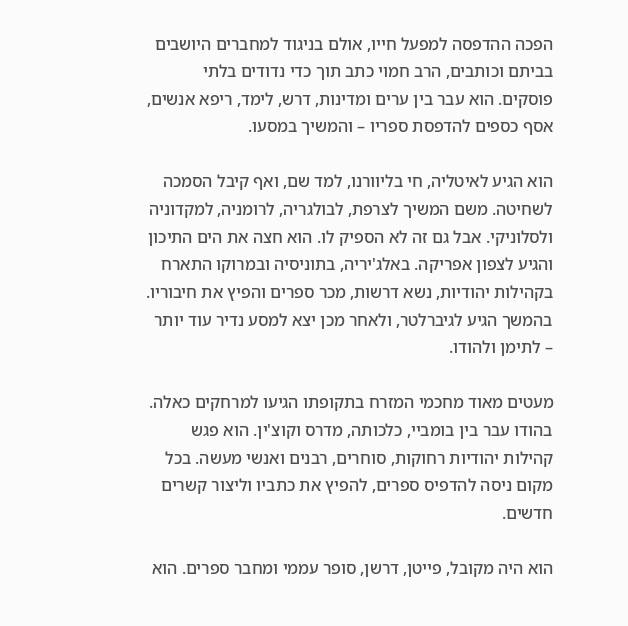הפכה ההדפסה למפעל חייו, אולם בניגוד למחברים היושבים בביתם וכותבים, הרב חמוי כתב תוך כדי נדודים בלתי פוסקים. הוא עבר בין ערים ומדינות, דרש, לימד, ריפא אנשים, אסף כספים להדפסת ספריו – והמשיך במסעו.

הוא הגיע לאיטליה, חי בליוורנו, למד שם, ואף קיבל הסמכה לשחיטה. משם המשיך לצרפת, לבולגריה, לרומניה, למקדוניה ולסלוניקי. אבל גם זה לא הספיק לו. הוא חצה את הים התיכון והגיע לצפון אפריקה. באלג'יריה, בתוניסיה ובמרוקו התארח בקהילות יהודיות, נשא דרשות, מכר ספרים והפיץ את חיבוריו. בהמשך הגיע לגיברלטר, ולאחר מכן יצא למסע נדיר עוד יותר – לתימן ולהודו.

מעטים מאוד מחכמי המזרח בתקופתו הגיעו למרחקים כאלה. בהודו עבר בין בומביי, כלכותה, מדרס וקוצ'ין. הוא פגש קהילות יהודיות רחוקות, סוחרים, רבנים ואנשי מעשה. בכל מקום ניסה להדפיס ספרים, להפיץ את כתביו וליצור קשרים חדשים.

הוא היה מקובל, פייטן, דרשן, סופר עממי ומחבר ספרים. הוא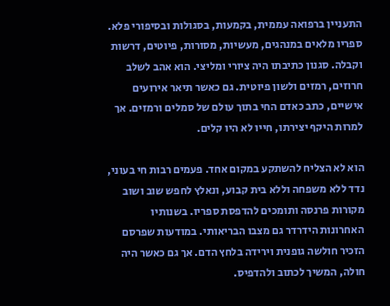התעניין ברפואה עממית, בקמעות, בסגולות ובסיפורי פלא. ספריו מלאים במנהגים, מעשיות, מסורות, פיוטים, דרשות וקבלה. סגנון כתיבתו היה ציורי ומליצי. הוא אהב לשלב חרוזים, רמזים ולשון פיוטית. גם כאשר תיאר אירועים אישיים, כתב כאדם החי בתוך עולם של סמלים ורמזים. אך למרות היקף יצירתו, חייו לא היו קלים.

הוא לא הצליח להשתקע במקום אחד. פעמים רבות חי בעוני, נדד ללא משפחה וללא בית קבוע, ונאלץ לחפש שוב ושוב מקורות פרנסה ותומכים להדפסת ספריו. בשנותיו האחרונות הידרדר גם מצבו הבריאותי. במודעות שפרסם הזכיר חולשה גופנית וירידה בלחץ הדם. אך גם כאשר היה חולה, המשיך לכתוב ולהדפיס.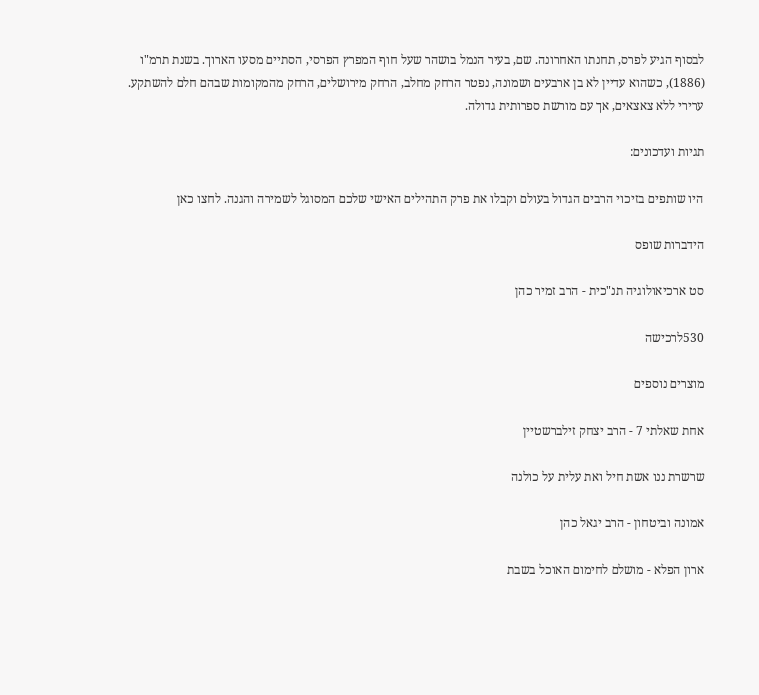לבסוף הגיע לפרס, תחנתו האחרונה. שם, בעיר הנמל בושהר שעל חוף המפרץ הפרסי, הסתיים מסעו הארוך. בשנת תרמ"ו (1886), כשהוא עדיין לא בן ארבעים ושמונה, נפטר הרחק מחלב, הרחק מירושלים, הרחק מהמקומות שבהם חלם להשתקע. ערירי ללא צאצאים, אך עם מורשת ספרותית גדולה.

תגיות ועדכונים:

היו שותפים בזיכוי הרבים הגדול בעולם וקבלו את פרק התהילים האישי שלכם המסוגל לשמירה והגנה. לחצו כאן

הידברות שופס

סט ארכיאולוגיה תנ"כית - הרב זמיר כהן

530לרכישה

מוצרים נוספים

אחת שאלתי 7 - הרב יצחק זילברשטיין

שרשרת ננו אשת חיל ואת עלית על כולנה

אמונה וביטחון - הרב יגאל כהן

ארון הפלא - מושלם לחימום האוכל בשבת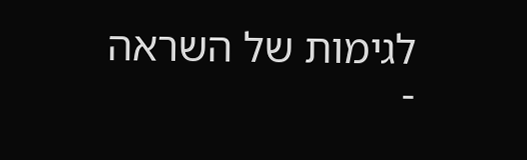לגימות של השראה -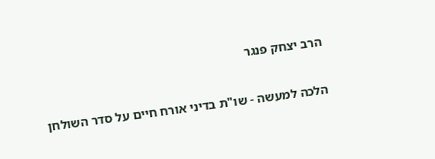הרב יצחק פנגר

הלכה למעשה - שו"ת בדיני אורח חיים על סדר השולחן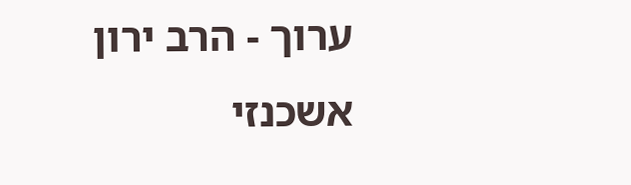ערוך - הרב ירון אשכנזי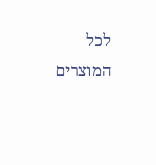לכל המוצרים